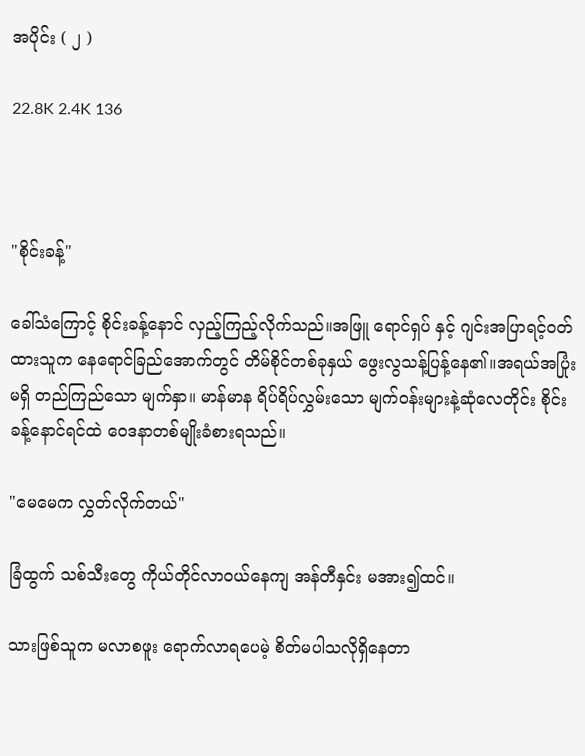အပိုင်း ( ၂ )

22.8K 2.4K 136



"စိုင်းခန့်"

ခေါ်သံကြောင့် စိုင်းခန့်နောင် လှည့်ကြည့်လိုက်သည်။အဖြူ ရောင်ရှပ် နှင့် ဂျင်းအပြာရင့်ဝတ်ထားသူက နေရောင်ခြည်အောက်တွင် တိမ်စိုင်တစ်ခုနှယ် ဖွေးလွသန့်ပြန့်နေ၏။အရယ်အပြုံးမရှိ တည်ကြည်သော မျက်နှာ။ မာန်မာန ရိပ်ရိပ်လွှမ်းသော မျက်ဝန်းများနဲ့ဆုံလေတိုင်း စိုင်းခန့်နောင်ရင်ထဲ ဝေဒနာတစ်မျိုးခံစားရသည်။

"မေမေက လွှတ်လိုက်တယ်"

ခြံထွက် သစ်သီးတွေ ကိုယ်တိုင်လာဝယ်နေကျ အန်တီနှင်း မအား၍ထင်။

သားဖြစ်သူက မလာစဖူး ရောက်လာရပေမဲ့ စိတ်မပါသလိုရှိနေတာ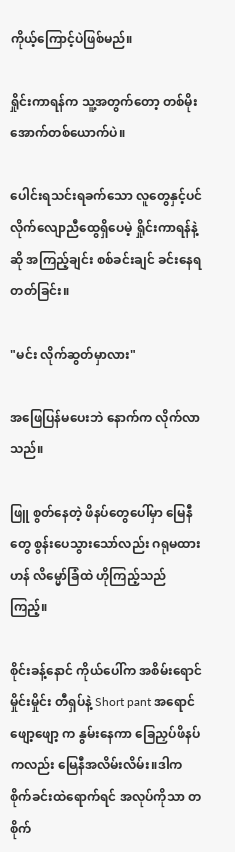ကိုယ့်ကြောင့်ပဲဖြစ်မည်။

ရှိုင်းကာရန်က သူ့အတွက်တော့ တစ်မိုးအောက်တစ်ယောက်ပဲ။

ပေါင်းရသင်းရခက်သော လူတွေနှင့်ပင် လိုက်လျောညီထွေရှိပေမဲ့ ရှိုင်းကာရန်နဲ့ဆို အကြည့်ချင်း စစ်ခင်းချင် ခင်းနေရတတ်ခြင်း။

"မင်း လိုက်ဆွတ်မှာလား"

အဖြေပြန်မပေးဘဲ နောက်က လိုက်လာသည်။

ဖြူ စွတ်နေတဲ့ ဖိနပ်တွေပေါ်မှာ မြေနီတွေ စွန်းပေသွားသော်လည်း ဂရုမထားဟန် လိမ္မော်ခြံထဲ ဟိုကြည့်သည်ကြည့်။

စိုင်းခန့်နောင် ကိုယ်ပေါ်က အစိမ်းရောင်မှိုင်းမှိုင်း တီရှပ်နဲ့ Short pant အရောင်ဖျော့ဖျော့ က နွမ်းနေကာ ခြေညှပ်ဖိနပ် ကလည်း မြေနီအလိမ်းလိမ်း။ဒါက စိုက်ခင်းထဲရောက်ရင် အလုပ်ကိုသာ တစိုက်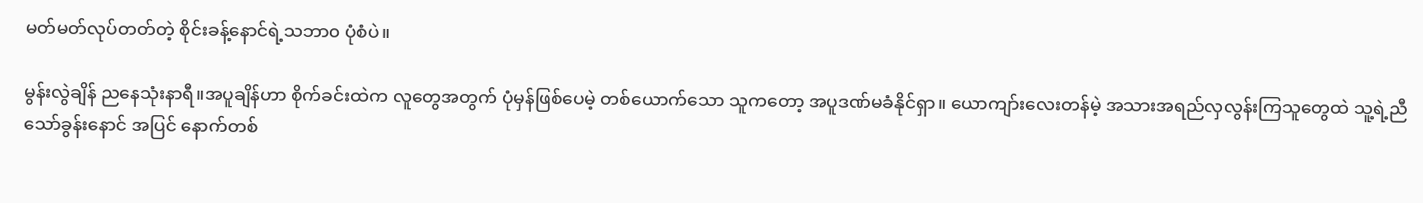မတ်မတ်လုပ်တတ်တဲ့ စိုင်းခန့်နောင်ရဲ့သဘာ၀ ပုံစံပဲ။

မွန်းလွဲချိန် ညနေသုံးနာရီ။အပူချိန်ဟာ စိုက်ခင်းထဲက လူတွေအတွက် ပုံမှန်ဖြစ်ပေမဲ့ တစ်ယောက်သော သူကတော့ အပူဒဏ်မခံနိုင်ရှာ။ ယောကျာ်းလေးတန်မဲ့ အသားအရည်လှလွန်းကြသူတွေထဲ သူ့ရဲ့ညီ
သော်ခွန်းနောင် အပြင် နောက်တစ်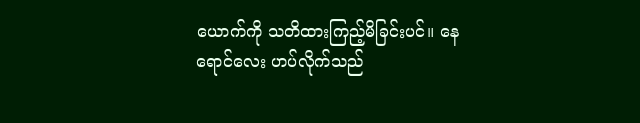ယောက်ကို သတိထားကြည့်မိခြင်းပင်။ နေရောင်လေး ဟပ်လိုက်သည်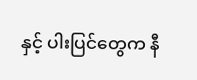နှင့် ပါးပြင်တွေက နီ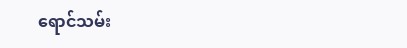ရောင်သမ်း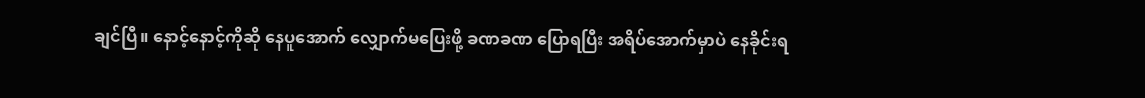ချင်ပြီ။ နောင့်နောင့်ကိုဆို နေပူအောက် လျှောက်မပြေးဖို့ ခဏခဏ ပြောရပြီး အရိပ်အောက်မှာပဲ နေခိုင်းရ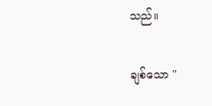သည်။

ချစ်သော "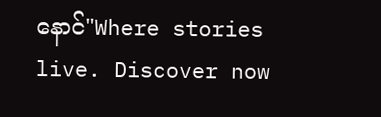နောင်"Where stories live. Discover now